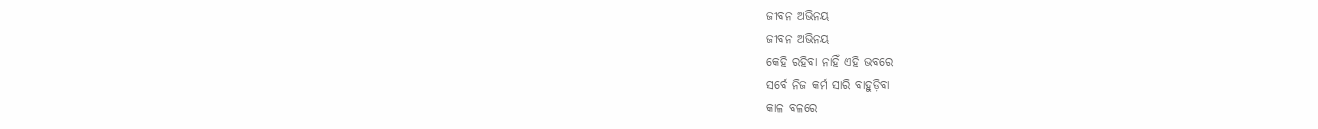ଜୀବନ ଅଭିନୟ
ଜୀବନ ଅଭିନୟ
କେହି ରହିବା ନାହିଁ ଏହି ଭବରେ
ସର୍ବେ ନିଜ କର୍ମ ସାରି ବାହୁଡ଼ିବା
କାଳ ବଳରେ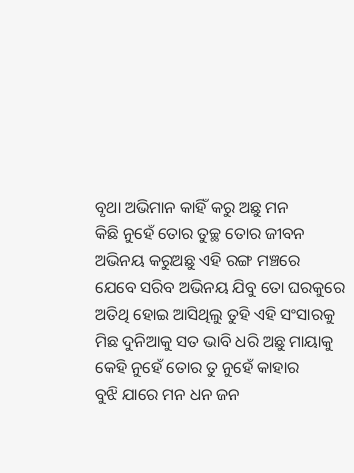ବୃଥା ଅଭିମାନ କାହିଁ କରୁ ଅଛୁ ମନ
କିଛି ନୁହେଁ ତୋର ତୁଚ୍ଛ ତୋର ଜୀବନ
ଅଭିନୟ କରୁଅଛୁ ଏହି ରଙ୍ଗ ମଞ୍ଚରେ
ଯେବେ ସରିବ ଅଭିନୟ ଯିବୁ ତୋ ଘରକୁରେ
ଅତିଥି ହୋଇ ଆସିଥିଲୁ ତୁହି ଏହି ସଂସାରକୁ
ମିଛ ଦୁନିଆକୁ ସତ ଭାବି ଧରି ଅଛୁ ମାୟାକୁ
କେହି ନୁହେଁ ତୋର ତୁ ନୁହେଁ କାହାର
ବୁଝି ଯାରେ ମନ ଧନ ଜନ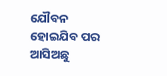ଯୌବନ
ହୋଇଯିବ ପର
ଆସିଅଛୁ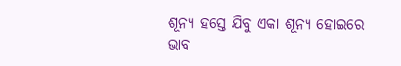ଶୂନ୍ୟ ହସ୍ତେ ଯିବୁ ଏକା ଶୂନ୍ୟ ହୋଇରେ
ଭାବ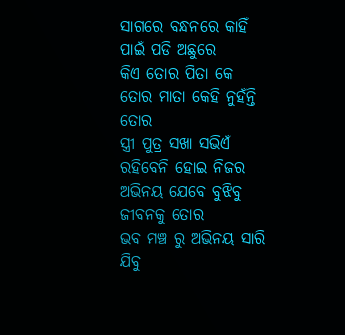ସାଗରେ ବନ୍ଧନରେ କାହିଁ
ପାଇଁ ପଡି ଅଛୁରେ
କିଏ ତୋର ପିତା କେ ତୋର ମାତା କେହି ନୁହଁନ୍ତି ତୋର
ସ୍ତ୍ରୀ ପୁତ୍ର ସଖା ସଭିଏଁ ରହିବେନି ହୋଇ ନିଜର
ଅଭିନୟ ଯେବେ ବୁଝିବୁ ଜୀବନକୁ ତୋର
ଭବ ମଞ୍ଚ ରୁ ଅଭିନୟ ସାରି ଯିବୁ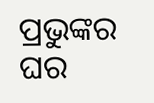ପ୍ରଭୁଙ୍କର ଘର